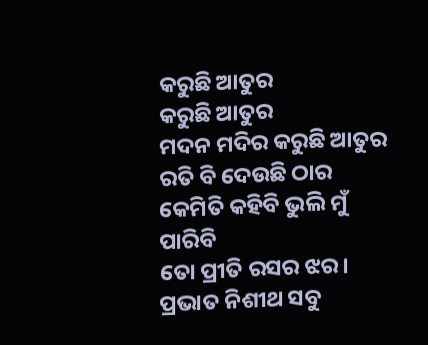କରୁଛି ଆତୁର
କରୁଛି ଆତୁର
ମଦନ ମଦିର କରୁଛି ଆତୁର
ରତି ବି ଦେଉଛି ଠାର
କେମିତି କହିବି ଭୁଲି ମୁଁ ପାରିବି
ତୋ ପ୍ରୀତି ରସର ଝର।
ପ୍ରଭାତ ନିଶୀଥ ସବୁ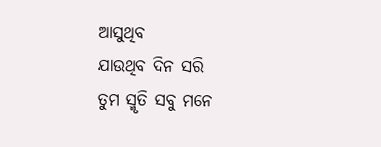ଆସୁଥିବ
ଯାଉଥିବ ଦିନ ସରି
ତୁମ ସ୍ମୃତି ସବୁ ମନେ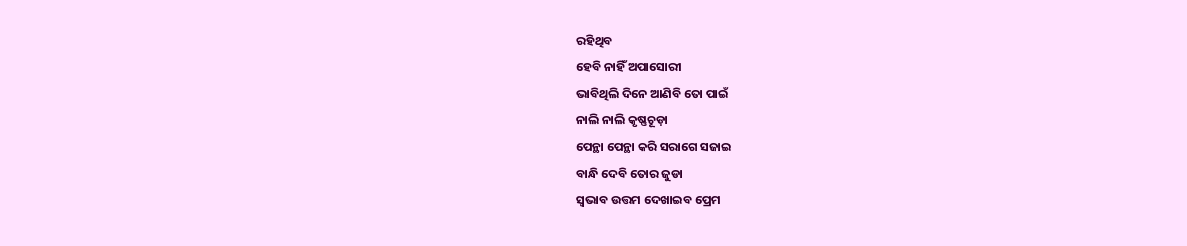ରହିଥିବ
ହେବି ନାହିଁ ଅପାସୋରୀ
ଭାବିଥିଲି ଦିନେ ଆଣିବି ତୋ ପାଇଁ
ନାଲି ନାଲି କୃଷ୍ଣଚୂଡ଼ା
ପେନ୍ଥା ପେନ୍ଥା କରି ସରାଗେ ସଜାଇ
ବାନ୍ଧି ଦେବି ତୋର ଜୁଡା
ସ୍ଵଭାବ ଉତ୍ତମ ଦେଖାଇବ ପ୍ରେମ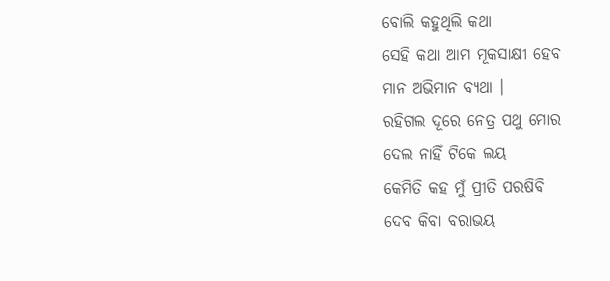ବୋଲି କହୁଥିଲି କଥା
ସେହି କଥା ଆମ ମୂକସାକ୍ଷୀ ହେବ
ମାନ ଅଭିମାନ ବ୍ୟଥା ।
ରହିଗଲ ଦୂରେ ନେତ୍ର ପଥୁ ମୋର
ଦେଲ ନାହିଁ ଟିକେ ଲୟ
କେମିତି କହ ମୁଁ ପ୍ରୀତି ପରଷିବି
ଦେବ କିବା ବରାଭୟ